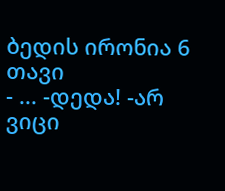ბედის ირონია 6 თავი
- ... -დედა! -არ ვიცი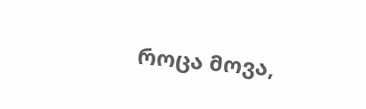როცა მოვა,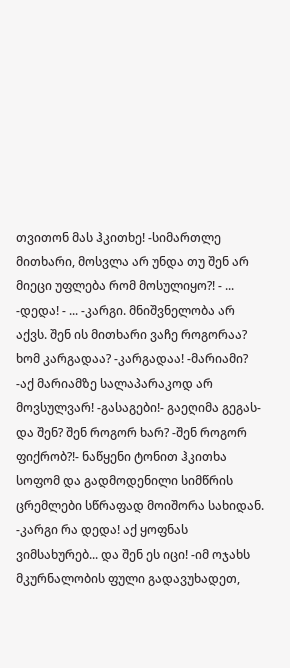თვითონ მას ჰკითხე! -სიმართლე მითხარი, მოსვლა არ უნდა თუ შენ არ მიეცი უფლება რომ მოსულიყო?! - ... -დედა! - ... -კარგი. მნიშვნელობა არ აქვს. შენ ის მითხარი ვაჩე როგორაა? ხომ კარგადაა? -კარგადაა! -მარიამი? -აქ მარიამზე სალაპარაკოდ არ მოვსულვარ! -გასაგები!- გაეღიმა გეგას- და შენ? შენ როგორ ხარ? -შენ როგორ ფიქრობ?!- ნაწყენი ტონით ჰკითხა სოფომ და გადმოდენილი სიმწრის ცრემლები სწრაფად მოიშორა სახიდან. -კარგი რა დედა! აქ ყოფნას ვიმსახურებ... და შენ ეს იცი! -იმ ოჯახს მკურნალობის ფული გადავუხადეთ,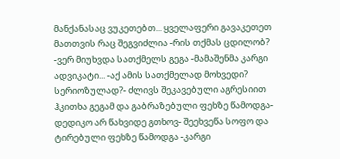მანქანასაც ვუკეთებთ... ყველაფერი გავაკეთეთ მათთვის რაც შეგვიძლია -რის თქმას ცდილობ? -ვერ მიუხვდა სათქმელს გეგა -მამაშენმა კარგი ადვიკატი... -აქ ამის სათქმელად მოხვედი? სერიოზულად?- ძლივს შეკავებული აგრესიით ჰკითხა გეგამ და გაბრაზებული ფეხზე წამოდგა-დედიკო არ წახვიდე გთხოვ- შეეხვეწა სოფო და ტირებული ფეხზე წამოდგა -კარგი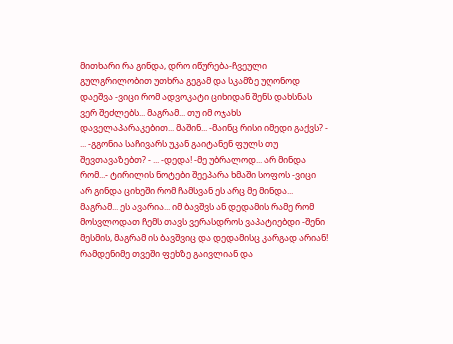მითხარი რა გინდა, დრო იწურება-ჩვეული გულგრილობით უთხრა გეგამ და სკამზე უღონოდ დაეშვა -ვიცი რომ ადვოკატი ციხიდან შენს დახსნას ვერ შეძლებს... მაგრამ... თუ იმ ოჯახს დაველაპარაკებით... მაშინ... -მაინც რისი იმედი გაქვს? - ... -გგონია საჩივარს უკან გაიტანენ ფულს თუ შევთავაზებთ? - ... -დედა! -მე უბრალოდ... არ მინდა რომ...- ტირილის ნოტები შეეპარა ხმაში სოფოს -ვიცი არ გინდა ციხეში რომ ჩამსვან ეს არც მე მინდა... მაგრამ... ეს ავარია... იმ ბავშვს ან დედამის რამე რომ მოსვლოდათ ჩემს თავს ვერასდროს ვაპატიებდი -შენი მესმის, მაგრამ ის ბავშვიც და დედამისც კარგად არიან! რამდენიმე თვეში ფეხზე გაივლიან და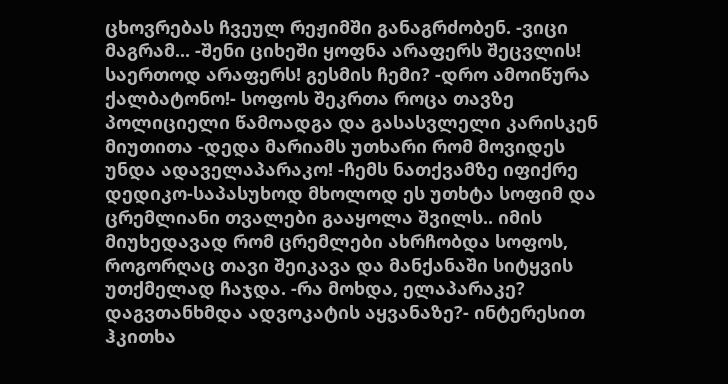ცხოვრებას ჩვეულ რეჟიმში განაგრძობენ. -ვიცი მაგრამ... -შენი ციხეში ყოფნა არაფერს შეცვლის! საერთოდ არაფერს! გესმის ჩემი? -დრო ამოიწურა ქალბატონო!- სოფოს შეკრთა როცა თავზე პოლიციელი წამოადგა და გასასვლელი კარისკენ მიუთითა -დედა მარიამს უთხარი რომ მოვიდეს უნდა ადაველაპარაკო! -ჩემს ნათქვამზე იფიქრე დედიკო-საპასუხოდ მხოლოდ ეს უთხტა სოფიმ და ცრემლიანი თვალები გააყოლა შვილს.. იმის მიუხედავად რომ ცრემლები ახრჩობდა სოფოს, როგორღაც თავი შეიკავა და მანქანაში სიტყვის უთქმელად ჩაჯდა. -რა მოხდა, ელაპარაკე? დაგვთანხმდა ადვოკატის აყვანაზე?- ინტერესით ჰკითხა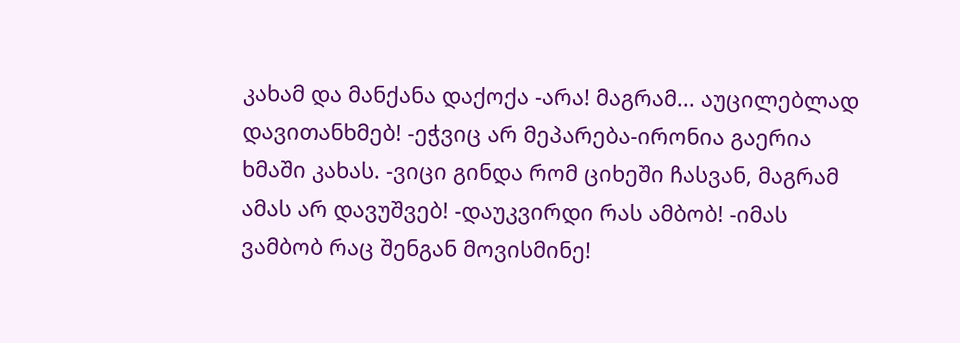კახამ და მანქანა დაქოქა -არა! მაგრამ... აუცილებლად დავითანხმებ! -ეჭვიც არ მეპარება-ირონია გაერია ხმაში კახას. -ვიცი გინდა რომ ციხეში ჩასვან, მაგრამ ამას არ დავუშვებ! -დაუკვირდი რას ამბობ! -იმას ვამბობ რაც შენგან მოვისმინე!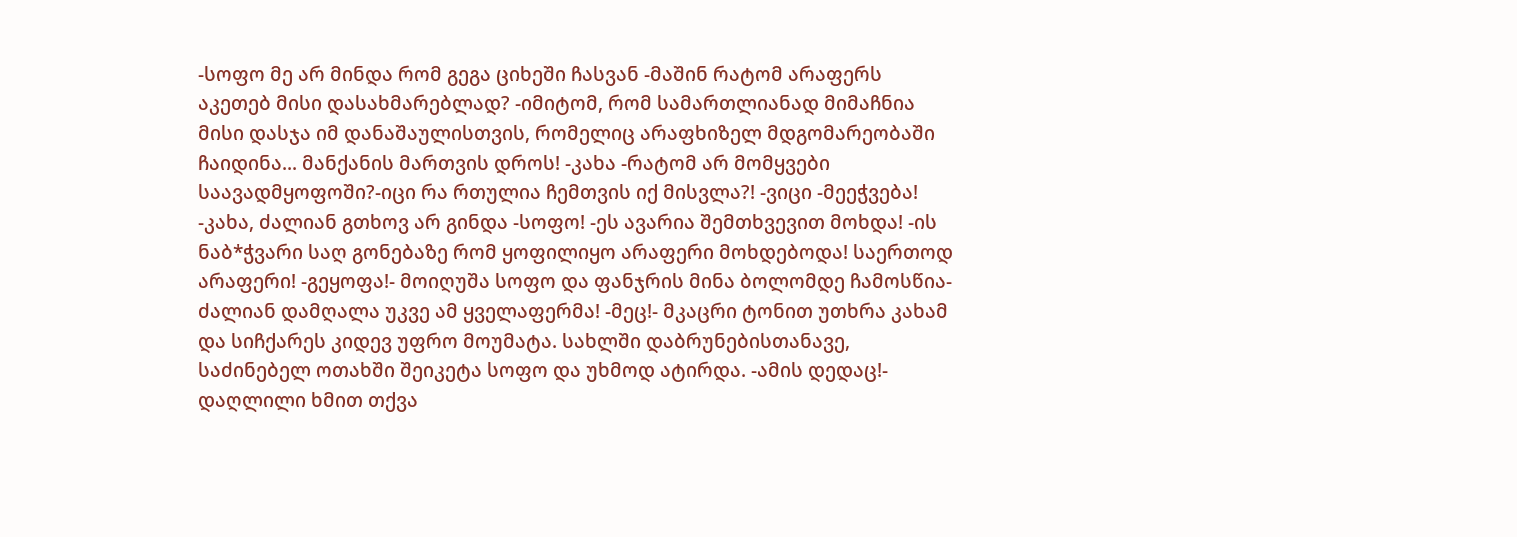-სოფო მე არ მინდა რომ გეგა ციხეში ჩასვან -მაშინ რატომ არაფერს აკეთებ მისი დასახმარებლად? -იმიტომ, რომ სამართლიანად მიმაჩნია მისი დასჯა იმ დანაშაულისთვის, რომელიც არაფხიზელ მდგომარეობაში ჩაიდინა... მანქანის მართვის დროს! -კახა -რატომ არ მომყვები საავადმყოფოში?-იცი რა რთულია ჩემთვის იქ მისვლა?! -ვიცი -მეეჭვება! -კახა, ძალიან გთხოვ არ გინდა -სოფო! -ეს ავარია შემთხვევით მოხდა! -ის ნაბ*ჭვარი საღ გონებაზე რომ ყოფილიყო არაფერი მოხდებოდა! საერთოდ არაფერი! -გეყოფა!- მოიღუშა სოფო და ფანჯრის მინა ბოლომდე ჩამოსწია- ძალიან დამღალა უკვე ამ ყველაფერმა! -მეც!- მკაცრი ტონით უთხრა კახამ და სიჩქარეს კიდევ უფრო მოუმატა. სახლში დაბრუნებისთანავე, საძინებელ ოთახში შეიკეტა სოფო და უხმოდ ატირდა. -ამის დედაც!- დაღლილი ხმით თქვა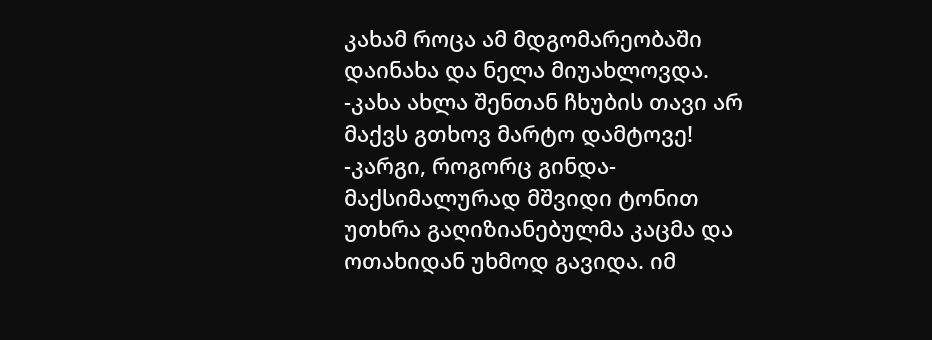კახამ როცა ამ მდგომარეობაში დაინახა და ნელა მიუახლოვდა. -კახა ახლა შენთან ჩხუბის თავი არ მაქვს გთხოვ მარტო დამტოვე! -კარგი, როგორც გინდა- მაქსიმალურად მშვიდი ტონით უთხრა გაღიზიანებულმა კაცმა და ოთახიდან უხმოდ გავიდა. იმ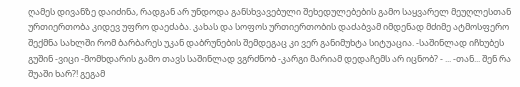ღამეს დივანზე დაიძინა, რადგან არ უნდოდა განსხვავებული შეხედულებების გამო საყვარელ მეუღლესთან ურთიერთობა კიდევ უფრო დაეძაბა. კახას და სოფოს ურთიერთობის დაძაბვამ იმდენად მძიმე ატმოსფერო შექმნა სახლში რომ ბარბარეს უკან დაბრუნების შემდეგაც კი ვერ განიმუხტა სიტუაცია. -საშინლად იჩხუბეს გუშინ -ვიცი -მომხდარის გამო თავს საშინლად ვგრძნობ -კარგი მარიამ დედაჩემს არ იცნობ? - ... -თან... შენ რა შუაში ხარ?! გეგამ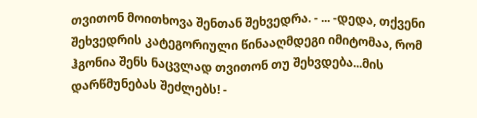თვითონ მოითხოვა შენთან შეხვედრა. - ... -დედა, თქვენი შეხვედრის კატეგორიული წინააღმდეგი იმიტომაა, რომ ჰგონია შენს ნაცვლად თვითონ თუ შეხვდება...მის დარწმუნებას შეძლებს! -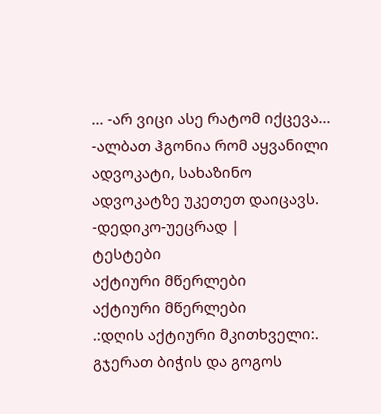... -არ ვიცი ასე რატომ იქცევა... -ალბათ ჰგონია რომ აყვანილი ადვოკატი, სახაზინო ადვოკატზე უკეთეთ დაიცავს. -დედიკო-უეცრად |
ტესტები
აქტიური მწერლები
აქტიური მწერლები
.:დღის აქტიური მკითხველი:.
გჯერათ ბიჭის და გოგოს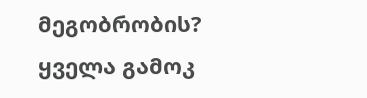მეგობრობის?
ყველა გამოკ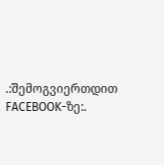.:შემოგვიერთდით FACEBOOK-ზე:.